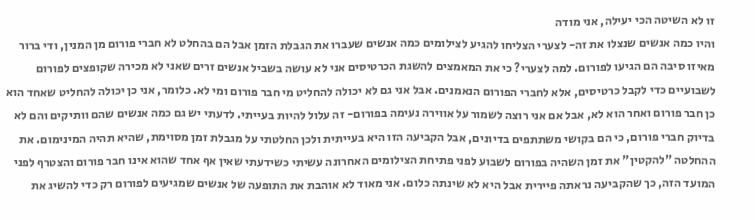זו לא השיטה הכי יעילה, אני מודה
והיו כמה אנשים שנצלו את זה- לצערי הצליחו להגיע לצילומים כמה אנשים שעברו את הגבלת הזמן אבל הם בהחלט לא חברי פורום מן המנין, ודי ברור מאיזו סיבה הם הגיעו לפורום. למה לצערי? כי את המאמצים להשגת הכרטיסים אני לא עושה בשביל אנשים זרים שאני לא מכירה שקופצים לפורום לשבועיים כדי לקבל כרטיסים, אלא לחברי הפורום הנאמנים. אבל אני גם לא יכולה להחליט מי חבר פורום ומי לא. כלומר, אני כן יכולה להחליט שאחד הוא כן חבר פורום ואחר הוא לא, אבל אם אני רוצה לשמור על אווירה נעימה בפורום- זה עלול להיות בעייתי. לדעתי יש גם כמה אנשים שהם וותיקים והם לא בדיוק חברי פורום, כי הם בקושי משתתפים בדיונים, אבל הקביעה הזו היא בעייתית ולכן החלטתי על מגבלת זמן מסוימת, שהיא תהיה המינימום. את ההחלטה "להקטין" את זמן השהיה בפורום לשבוע לפני פתיחת הצילומים האחרונה עשיתי כשידעתי שאין אף אחד שהוא אינו חבר פורום והצטרף לפני המועד הזה, כך שהקביעה נראתה פיירית אבל היא לא שינתה כלום. אני מאוד לא אוהבת את התופעה של אנשים שמגיעים לפורום רק כדי להשיג את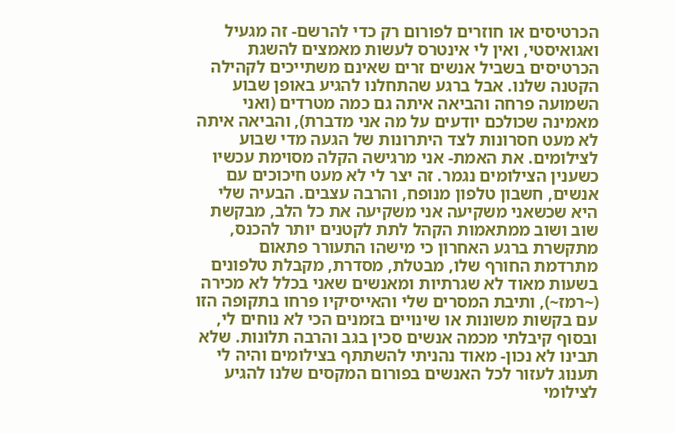הכרטיסים או חוזרים לפורום רק כדי להרשם- זה מגעיל ואגואיסטי, ואין לי אינטרס לעשות מאמצים להשגת הכרטיסים בשביל אנשים זרים שאינם משתייכים לקהילה הקטנה שלנו. אבל ברגע שהתחלנו להגיע באופן שבוע השמועה פרחה והביאה איתה גם כמה מטרדים (ואני מאמינה שכולכם יודעים על מה אני מדברת), והביאה איתה לא מעט חסרונות לצד היתרונות של הגעה מדי שבוע לצילומים. את האמת- אני מרגישה הקלה מסוימת עכשיו כשענין הצילומים נגמר. זה יצר לי לא מעט חיכוכים עם אנשים, חשבון טלפון מנופח, והרבה עצבים. הבעיה שלי היא שכשאני משקיעה אני משקיעה את כל הלב, מבקשת שוב ושוב ממתאמות הקהל לתת לקטנים יותר להכנס, מתקשרת ברגע האחרון כי מישהו התעורר פתאום מתרדמת החורף שלו, מבטלת, מסדרת, מקבלת טלפונים בשעות מאוד לא שגרתיות ומאנשים שאני בכלל לא מכירה (~רמז~), ותיבת המסרים שלי והאייסיקיו פרחו בתקופה הזו עם בקשות משונות או שינויים בזמנים הכי לא נוחים לי, ובסוף קיבלתי מכמה אנשים סכין בגב והרבה תלונות. שלא תבינו לא נכון- מאוד נהניתי להשתתף בצילומים והיה לי תענוג לעזור לכל האנשים בפורום המקסים שלנו להגיע לצילומי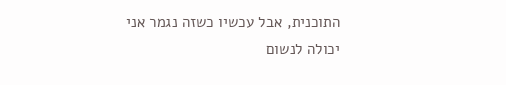התוכנית, אבל עכשיו כשזה נגמר אני יכולה לנשום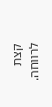קצת לרווחה.